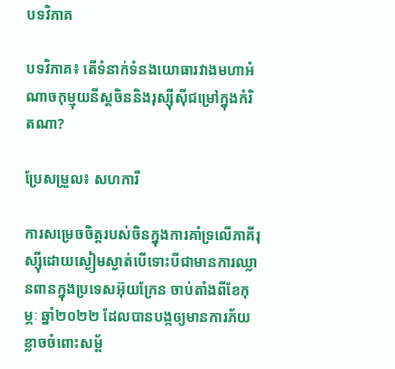បទវិភាគ

បទវិភាគ៖ តើទំនាក់ទំនងយោធារវាងមហាអំណាចកុម្មុយនីស្តចិននិងរុស្ស៊ីស៊ីជម្រៅក្នុងកំរិតណា?

ប្រែសម្រួល៖ សហការី

ការសម្រេចចិត្តរបស់ចិនក្នុងការគាំទ្រលើភាគីរុស្ស៊ីដោយស្ងៀមស្ងាត់បើទោះបីជាមានការឈ្លានពានក្នុងប្រទេសអ៊ុយក្រែន ចាប់តាំងពីខែកុម្ភៈ ឆ្នាំ២០២២ ដែលបានបង្កឲ្យមានការភ័យខ្លាចចំពោះសម្ព័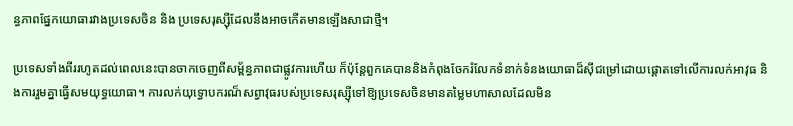ន្ធភាពផ្នែកយោធារវាងប្រទេសចិន និង ប្រទេសរុស្ស៊ីដែលនឹងអាចកើតមានឡើងសាជាថ្មី។

ប្រទេសទាំងពីររហូតដល់ពេលនេះបានចាកចេញពីសម្ព័ន្ធភាពជាផ្លូវការហើយ ក៏ប៉ុន្តែពួកគេបាននិងកំពុងចែករំលែកទំនាក់ទំនងយោធាដ៏ស៊ីជម្រៅដោយផ្តោតទៅលើការលក់អាវុធ និងការរួមគ្នាធ្វើសមយុទ្ធយោធា។ ការលក់យុទ្ធោបករណ៏សព្វាវុធរបស់ប្រទេសរុស្ស៊ីទៅឱ្យប្រទេសចិនមានតម្លៃមហាសាលដែលមិន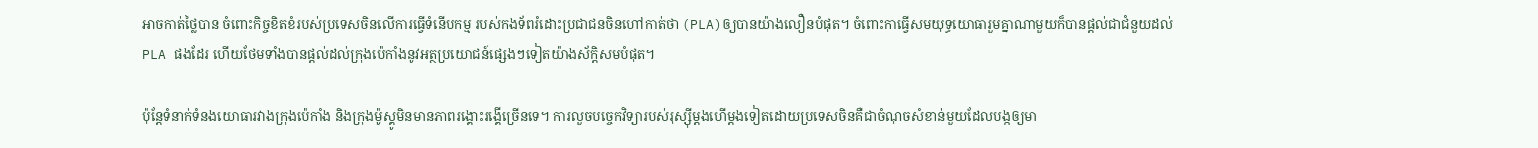អាចកាត់ថ្លៃបាន ចំពោះកិច្ចខិតខំរបស់ប្រទេសចិនលើការធ្វើទំនើបកម្ម របស់កងទ័ពរំដោះប្រជាជនចិនហៅកាត់ថា (PLA)ឲ្យបានយ៉ាងលឿនបំផុត។ ចំពោះកាធ្វើសមយុទ្ធយោធារួមគ្នាណាមួយក៏បានផ្តល់ជាជំនួយដល់ PLA ផងដែរ ហើយថែមទាំងបានផ្តល់ដល់ក្រុងប៉េកាំងនូវអត្ថប្រយោជន៍ផ្សេងៗទៀតយ៉ាងស័ក្តិសមបំផុត។

ប៉ុន្តែទំនាក់ទំនងយោធារវាងក្រុងប៉េកាំង និងក្រុងម៉ូស្គូមិនមានភាពរង្គោះរង្គើច្រើនទេ។ ការលួចបច្ចេកវិទ្យារបស់រុស្ស៊ីម្តងហើម្តងទៀតដោយប្រទេសចិនគឺជាចំណុចសំខាន់មួយដែលបង្កឲ្យមា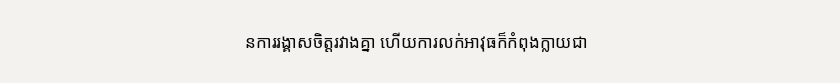នការរង្គាសចិត្តរវាងគ្នា ហើយការលក់អាវុធក៏កំពុងក្លាយជា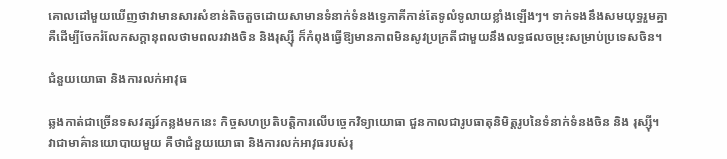គោលដៅមួយឃើញថាវាមានសារសំខាន់តិចតួចដោយសាមានទំនាក់ទំនងទ្វេភាគីកាន់តែទូលំទូលាយខ្លាំងឡើងៗ។ ទាក់ទងនឹងសមយុទ្ធរួមគ្នា គឺដើម្បីចែករំលែកសក្ដានុពលថាមពលរវាងចិន និងរុស្ស៊ី ក៏កំពុងធ្វើឱ្យមានភាពមិនសូវប្រក្រតីជាមួយនឹងលទ្ធផលចម្រុះសម្រាប់ប្រទេសចិន។

ជំនួយយោធា និងការលក់អាវុធ

ឆ្លងកាត់ជាច្រើនទសវត្សរ៍កន្លងមកនេះ កិច្ចសហប្រតិបត្តិការលើបច្ចេកវិទ្យាយោធា ជួនកាលជារូបធាតុនិមិត្តរូបនៃទំនាក់ទំនងចិន និង រុស្ស៊ី។ វាជាមាគ៌ានយោបាយមួយ គឺថាជំនួយយោធា និងការលក់អាវុធរបស់រុ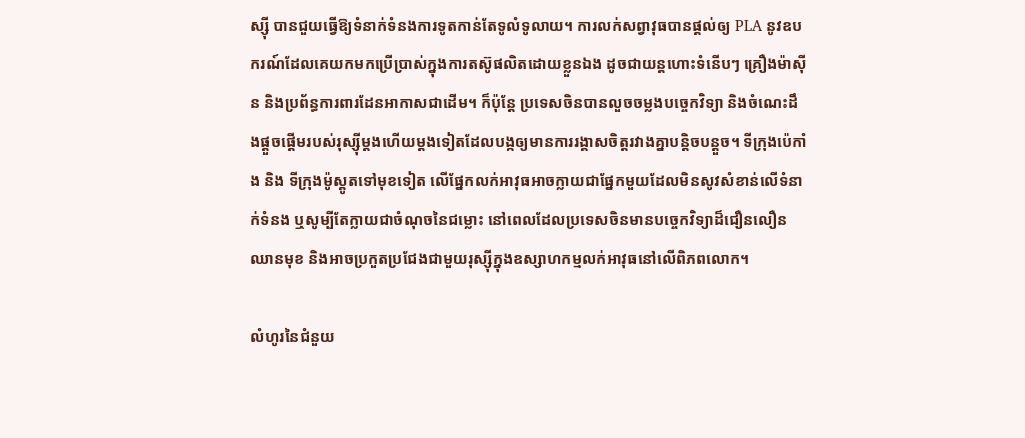ស្ស៊ី បានជួយធ្វើឱ្យទំនាក់ទំនងការទូតកាន់តែទូលំទូលាយ។ ការលក់សព្វាវុធបានផ្តល់ឲ្យ PLA នូវឧបករណ៍ដែលគេយកមកប្រើប្រាស់ក្នុងការតស៊ូផលិតដោយខ្លួនឯង ដូចជាយន្តហោះទំនើបៗ គ្រឿងម៉ាស៊ីន និងប្រព័ន្ធការពារដែនអាកាសជាដើម។ ក៏ប៉ុន្តែ ប្រទេសចិនបានលួចចម្លងបចេ្ចកវិទ្យា និងចំណេះដឹងផ្តួចផ្តើមរបស់រុស្ស៊ីម្តងហើយម្តងទៀតដែលបង្កឲ្យមានការរង្គាសចិត្តរវាងគ្នាបន្តិចបន្តួច។ ទីក្រុងប៉េកាំង និង ទីក្រុងម៉ូស្គូតទៅមុខទៀត លើផ្នែកលក់អាវុធអាចក្លាយជាផ្នែកមួយដែលមិនសូវសំខាន់លើទំនាក់ទំនង ឬសូម្បីតែក្លាយជាចំណុចនៃជម្លោះ នៅពេលដែលប្រទេសចិនមានបច្ចេកវិទ្យាដ៏ជឿនលឿនឈានមុខ និងអាចប្រកួតប្រជែងជាមួយរុស្ស៊ីក្នុងឧស្សាហកម្មលក់អាវុធនៅលើពិភពលោក។

លំហូរនៃជំនួយ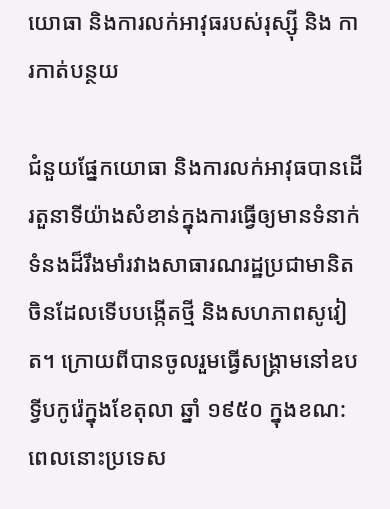យោធា និងការលក់អាវុធរបស់រុស្ស៊ី និង ការកាត់បន្ថយ

ជំនួយផ្នែកយោធា និងការលក់អាវុធបានដើរតួនាទីយ៉ាងសំខាន់ក្នុងការធ្វើឲ្យមានទំនាក់ទំនងដ៏រឹងមាំរវាងសាធារណរដ្ឋប្រជាមានិតចិនដែលទើបបង្កើតថ្មី និងសហភាពសូវៀត។ ក្រោយពីបានចូលរួមធ្វើសង្គ្រាមនៅឧបទ្វីបកូរ៉េក្នុងខែតុលា ឆ្នាំ ១៩៥០ ក្នុងខណ:ពេលនោះប្រទេស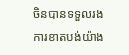ចិនបានទទួលរងការខាតបង់យ៉ាង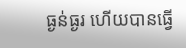ធ្ងន់ធ្ងរ ហើយបានធ្វើ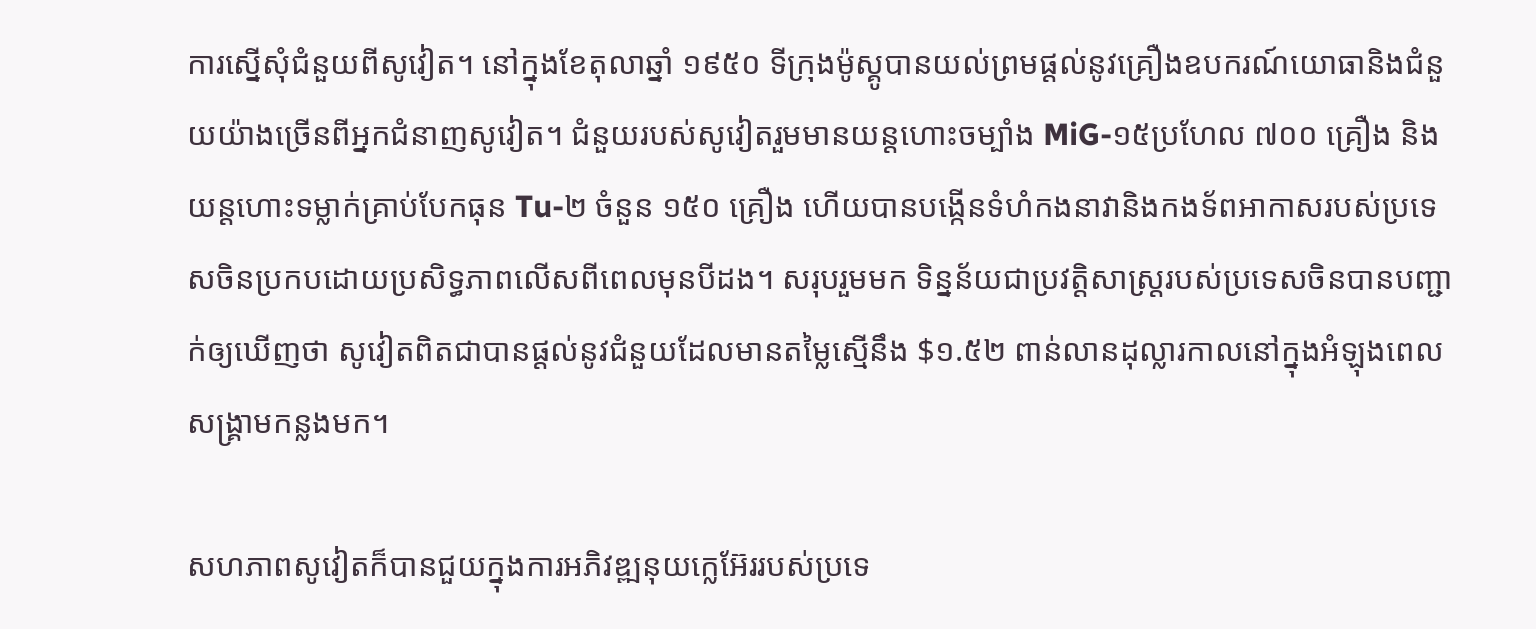ការស្នើសុំជំនួយពីសូវៀត។ នៅក្នុងខែតុលាឆ្នាំ ១៩៥០ ទីក្រុងម៉ូស្គូបានយល់ព្រមផ្តល់នូវគ្រឿងឧបករណ៍យោធានិងជំនួយយ៉ាងច្រើនពីអ្នកជំនាញសូវៀត។ ជំនួយរបស់សូវៀតរួមមានយន្តហោះចម្បាំង MiG-១៥ប្រហែល ៧០០ គ្រឿង និងយន្តហោះទម្លាក់គ្រាប់បែកធុន Tu-២ ចំនួន ១៥០ គ្រឿង ហើយបានបង្កើនទំហំកងនាវានិងកងទ័ពអាកាសរបស់ប្រទេសចិនប្រកបដោយប្រសិទ្ធភាពលើសពីពេលមុនបីដង។ សរុបរួមមក ទិន្នន័យជាប្រវត្តិសាស្ត្ររបស់ប្រទេសចិនបានបញ្ជាក់ឲ្យឃើញថា សូវៀតពិតជាបានផ្តល់នូវជំនួយដែលមានតម្លៃស្មើនឹង $១.៥២ ពាន់លានដុល្លារកាលនៅក្នុងអំឡុងពេលសង្រ្គាមកន្លងមក។

សហភាពសូវៀតក៏បានជួយក្នុងការអភិវឌ្ឍនុយក្លេអ៊ែររបស់ប្រទេ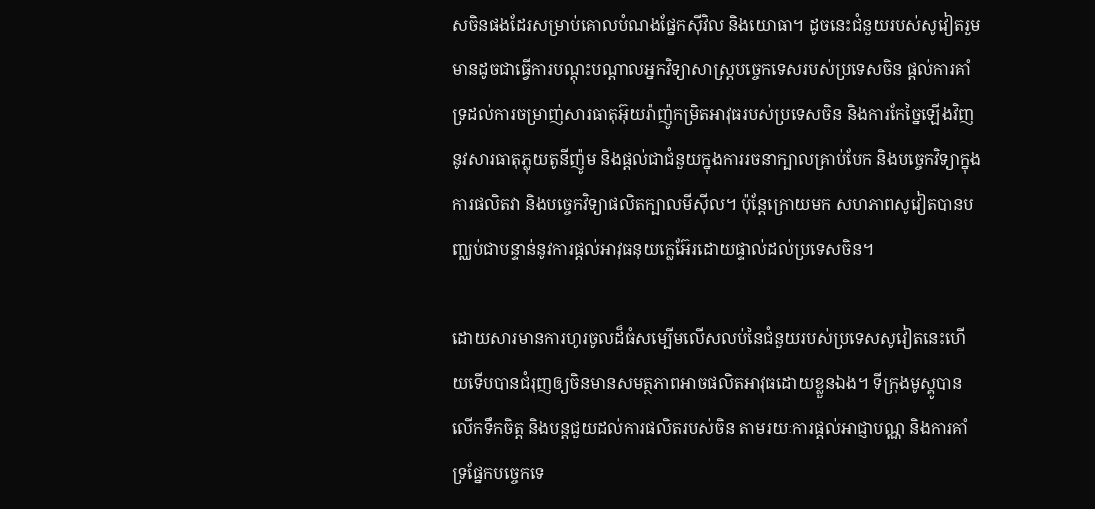សចិនផងដែរសម្រាប់គោលបំណងផ្នែកស៊ីវិល និងយោធា។ ដូចនេះជំនួយរបស់សូវៀតរួមមានដូចជាធ្វើការបណ្តុះបណ្តាលអ្នកវិទ្យាសាស្ត្របច្ចេកទេសរបស់ប្រទេសចិន ផ្តល់ការគាំទ្រដល់ការចម្រាញ់សារធាតុអ៊ុយរ៉ាញ៉ូកម្រិតអាវុធរបស់ប្រទេសចិន និងការកែច្នៃឡើងវិញនូវសារធាតុភ្លុយតូនីញ៉ូម និងផ្តល់ជាជំនួយក្នុងការរចនាក្បាលគ្រាប់បែក និងបច្ចេកវិទ្យាក្នុងការផលិតវា និងបច្ចេកវិទ្យាផលិតក្បាលមីស៊ីល។ ប៉ុន្តែក្រោយមក សហភាពសូវៀតបានបញ្ឈប់ជាបន្ទាន់នូវការផ្តល់អាវុធនុយក្លេអ៊ែរដោយផ្ទាល់ដល់ប្រទេសចិន។

ដោយសារមានការហូរចូលដ៏ធំសម្បើមលើសលប់នៃជំនួយរបស់ប្រទេសសូវៀតនេះហើយទើបបានជំរុញឲ្យចិនមានសមត្ថភាពអាចផលិតអាវុធដោយខ្លួនឯង។ ទីក្រុងមូស្គូបានលើកទឹកចិត្ត និងបន្តជួយដល់ការផលិតរបស់ចិន តាមរយៈការផ្តល់អាជ្ញាបណ្ណ និងការគាំទ្រផ្នែកបច្ចេកទេ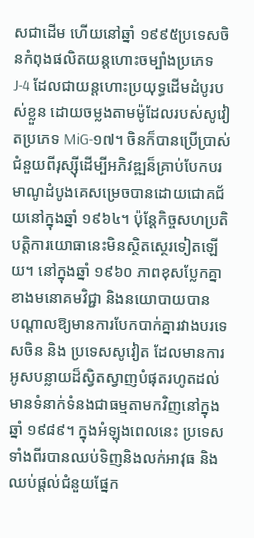សជាដើម ហើយនៅឆ្នាំ ១៩៩៥ប្រទេសចិនកំពុងផលិតយន្តហោះចម្បាំងប្រភេទ J-4 ដែលជាយន្តហោះប្រយុទ្ធដើមដំបូរបស់ខ្លួន ដោយចម្លងតាមម៉ូដែលរបស់សូវៀតប្រភេទ MiG-១៧។ ចិនក៏បានប្រើប្រាស់ជំនួយពីរុស្ស៊ីដើម្បីអភិវឌ្ឍន៏គ្រាប់បែកបរមាណូដំបូងគេសម្រេចបានដោយជោគជ័យនៅក្នុងឆ្នាំ ១៩៦៤។ ប៉ុន្តែកិច្ចសហប្រតិបត្តិការយោធានេះមិនស្ថិតស្ថេរទៀតឡើយ។ នៅក្នុងឆ្នាំ ១៩៦០ ភាពខុសប្លែកគ្នាខាងមនោគមវិជ្ជា និងនយោបាយបាន       បណ្តាលឱ្យមានការបែកបាក់គ្នារវាងបរទេសចិន និង ប្រទេសសូវៀត ដែលមានការអូសបន្លាយដ៏ស្វិតស្វាញបំផុតរហូតដល់មានទំនាក់ទំនងជាធម្មតាមកវិញនៅក្នុងឆ្នាំ ១៩៨៩។ ក្នុងអំឡុងពេលនេះ ប្រទេសទាំងពីរបានឈប់ទិញនិងលក់អាវុធ និងឈប់ផ្តល់ជំនួយផ្នែក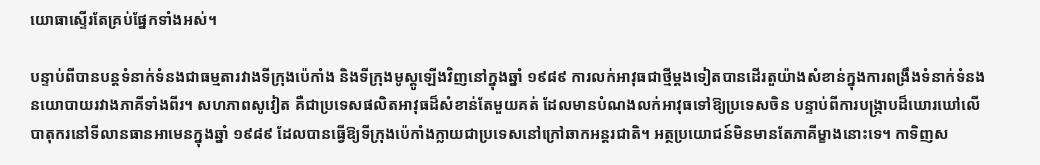យោធាស្ទើរតែគ្រប់ផ្នែកទាំងអស់។

បន្ទាប់ពីបានបន្តទំនាក់ទំនងជាធម្មតារវាងទីក្រុងប៉េកាំង និងទីក្រុងមូស្គូឡើងវិញនៅក្នុងឆ្នាំ ១៩៨៩ ការលក់អាវុធជាថ្មីម្តងទៀតបានដើរតួយ៉ាងសំខាន់ក្នុងការពង្រឹងទំនាក់ទំនងនយោបាយរវាងភាគីទាំងពីរ។ សហភាពសូវៀត គឺជាប្រទេសផលិតអាវុធដ៏សំខាន់តែមួយគត់ ដែលមានបំណងលក់អាវុធទៅឱ្យប្រទេសចិន បន្ទាប់ពីការបង្រ្កាបដ៏ឃោរឃៅលើបាតុករនៅទីលានធានអាមេនក្នុងឆ្នាំ ១៩៨៩ ដែលបានធ្វើឱ្យទីក្រុងប៉េកាំងក្លាយជាប្រទេសនៅក្រៅឆាកអន្តរជាតិ។ អត្ថប្រយោជន៍មិនមានតែភាគីម្ខាងនោះទេ។ កាទិញស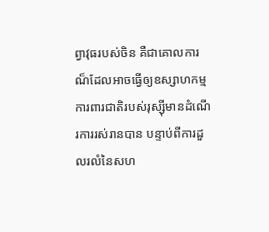ព្វាវុធរបស់ចិន គឺជាគោលការណ៏ដែលអាចធ្វើឲ្យឧស្សាហកម្មការពារជាតិរបស់រុស្ស៊ីមានដំណើរការរស់រានបាន បន្ទាប់ពីការដួលរលំនៃសហ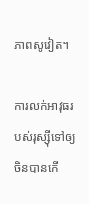ភាពសូវៀត។

ការលក់អាវុធរបស់រុស្ស៊ីទៅឲ្យចិនបានកើ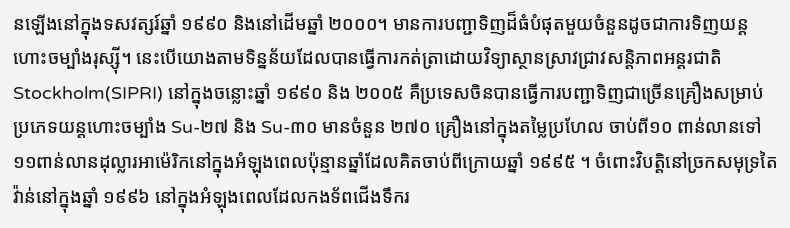នឡើងនៅក្នុងទសវត្សរ៍ឆ្នាំ ១៩៩០ និងនៅដើមឆ្នាំ ២០០០។ មានការបញ្ជាទិញដ៏ធំបំផុតមួយចំនួនដូចជាការទិញយន្តហោះចម្បាំងរុស្ស៊ី។ នេះបើយោងតាមទិន្នន័យដែលបានធ្វើការកត់ត្រាដោយវិទ្យាស្ថានស្រាវជ្រាវសន្តិភាពអន្តរជាតិ Stockholm(SIPRI) នៅក្នុងចន្លោះឆ្នាំ ១៩៩០ និង ២០០៥ គឺប្រទេសចិនបានធ្វើការបញ្ជាទិញជាច្រើនគ្រឿងសម្រាប់ប្រភេទយន្តហោះចម្បាំង Su-២៧ និង Su-៣០ មានចំនួន ២៧០ គ្រឿងនៅក្នុងតម្លៃប្រហែល ចាប់ពី១០ ពាន់លានទៅ១១ពាន់លានដុល្លារអាម៉េរិកនៅក្នុងអំឡុងពេលប៉ុន្មានឆ្នាំដែលគិតចាប់ពីក្រោយឆ្នាំ ១៩៩៥ ។ ចំពោះវិបត្តិនៅច្រកសមុទ្រតៃវ៉ាន់នៅក្នុងឆ្នាំ ១៩៩៦ នៅក្នុងអំឡុងពេលដែលកងទ័ពជើងទឹករ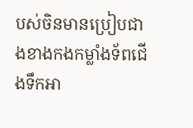បស់ចិនមានប្រៀបជាងខាងកងកម្លាំងទ័ពជើងទឹកអា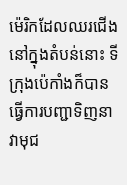ម៉េរិកដែលឈរជើងនៅក្នុងតំបន់នោះ ទីក្រុងប៉េកាំងក៏បានធ្វើការបញ្ជាទិញនាវាមុជ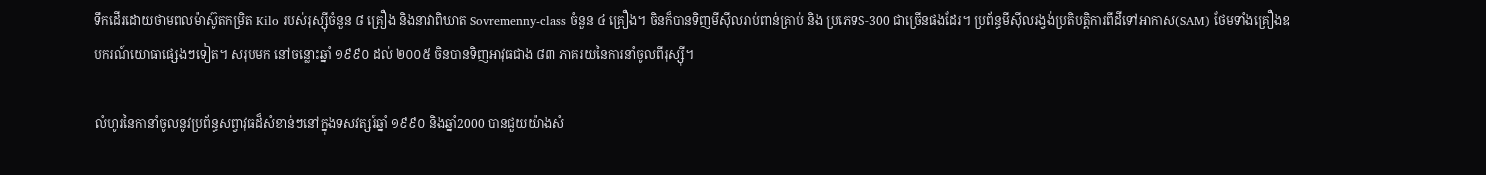ទឹកដើរដោយថាមពលម៉ាស៊ូតកម្រិត Kilo របស់រុស្ស៊ីចំនួន ៨ គ្រឿង និងនាវាពិឃាត Sovremenny-class ចំនួន ៤ គ្រឿង។ ចិនក៏បានទិញមីស៊ីលរាប់ពាន់គ្រាប់ និង ប្រភេទS-300 ជាច្រើនផងដែរ។ ប្រព័ន្ធមីស៊ីលរង្វង់ប្រតិបត្តិការពីដីទៅអាកាស(SAM) ថែមទាំងគ្រឿងឧបករណ៍យោធាផ្សេងៗទៀត។ សរុបមក នៅចន្លោះឆ្នាំ ១៩៩០ ដល់ ២០០៥ ចិនបានទិញអាវុធជាង ៨៣ ភាគរយនៃការនាំចូលពីរុស្ស៊ី។

លំហូរនៃកានាំចូលនូវប្រព័ន្ធសព្វាវុធដ៏សំខាន់ៗនៅក្នុងទសវត្សរ៍ឆ្នាំ ១៩៩០ និងឆ្នាំ2000 បានជួយយ៉ាងសំ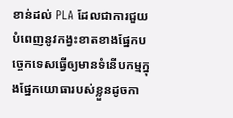ខាន់ដល់ PLA ដែលជាការជួយបំពេញនូវកង្វះខាតខាងផ្នែកបច្ចេកទេសធ្វើឲ្យមានទំនើបកម្មក្នុងផ្នែកយោធារបស់ខ្លួនដូចកា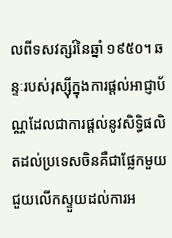លពីទសវត្សរ៍នៃឆ្នាំ ១៩៥០។ ឆន្ទៈរបស់រុស្ស៊ីក្នុងការផ្តល់អាជ្ញាប័ណ្ណដែលជាការផ្តល់នូវសិទ្ធិផលិតដល់ប្រទេសចិនគឺជាផ្លែកមួយជួយលើកស្ទួយដល់ការអ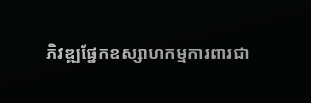ភិវឌ្ឍផ្នែកឧស្សាហកម្មការពារជា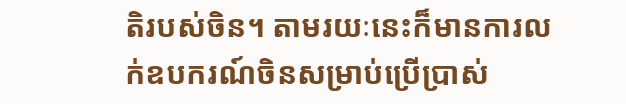តិរបស់ចិន។ តាមរយៈនេះក៏មានការលក់ឧបករណ៍ចិនសម្រាប់ប្រើប្រាស់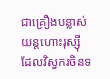ជាគ្រឿងបន្លាស់យន្តហោះរុស្ស៊ី ដែលវិស្វករចិនទ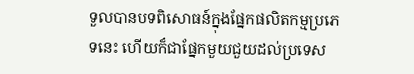ទួលបានបទពិសោធន៍ក្នុងផ្នែកផលិតកម្មប្រភេទនេះ ហើយក៏ជាផ្នែកមួយជួយដល់ប្រទេស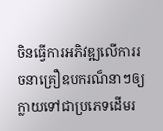ចិនធ្វើការអភិវឌ្ឍលើការរចនាគ្រឿឧបករណ៏នាៗឲ្យក្លាយទៅជាប្រភេទដើមរ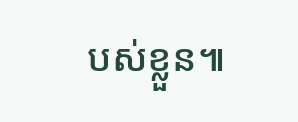បស់ខ្លួន៕